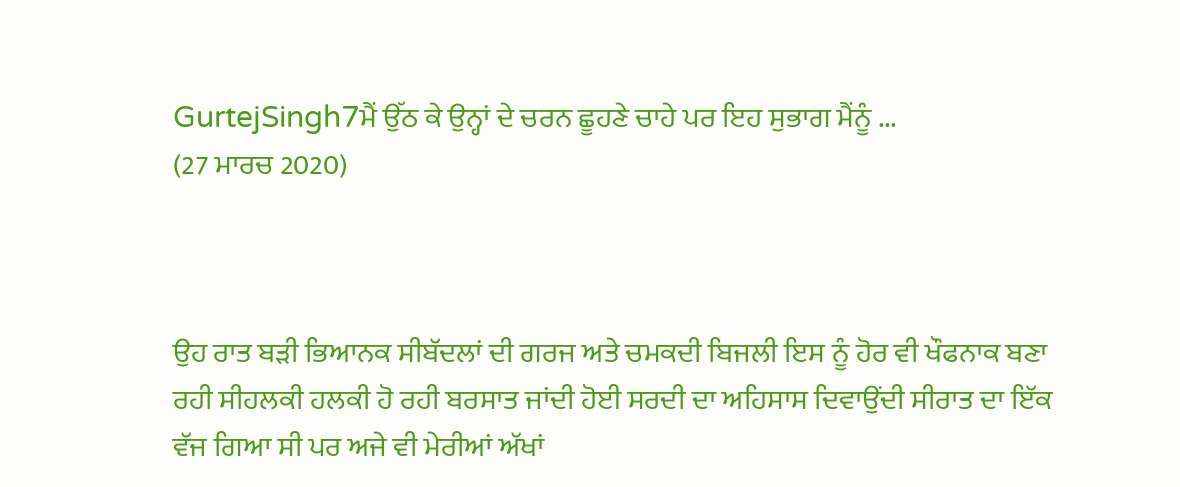GurtejSingh7ਮੈਂ ਉੱਠ ਕੇ ਉਨ੍ਹਾਂ ਦੇ ਚਰਨ ਛੂਹਣੇ ਚਾਹੇ ਪਰ ਇਹ ਸੁਭਾਗ ਮੈਂਨੂੰ ...
(27 ਮਾਰਚ 2020)



ਉਹ ਰਾਤ ਬੜੀ ਭਿਆਨਕ ਸੀਬੱਦਲਾਂ ਦੀ ਗਰਜ ਅਤੇ ਚਮਕਦੀ ਬਿਜਲੀ ਇਸ ਨੂੰ ਹੋਰ ਵੀ ਖੌਫਨਾਕ ਬਣਾ ਰਹੀ ਸੀਹਲਕੀ ਹਲਕੀ ਹੋ ਰਹੀ ਬਰਸਾਤ ਜਾਂਦੀ ਹੋਈ ਸਰਦੀ ਦਾ ਅਹਿਸਾਸ ਦਿਵਾਉਂਦੀ ਸੀਰਾਤ ਦਾ ਇੱਕ ਵੱਜ ਗਿਆ ਸੀ ਪਰ ਅਜੇ ਵੀ ਮੇਰੀਆਂ ਅੱਖਾਂ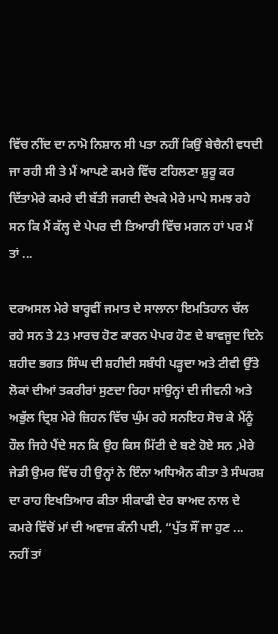ਵਿੱਚ ਨੀਂਦ ਦਾ ਨਾਮੋ ਨਿਸ਼ਾਨ ਸੀ ਪਤਾ ਨਹੀਂ ਕਿਉਂ ਬੇਚੈਨੀ ਵਧਦੀ ਜਾ ਰਹੀ ਸੀ ਤੇ ਮੈਂ ਆਪਣੇ ਕਮਰੇ ਵਿੱਚ ਟਹਿਲਣਾ ਸ਼ੁਰੂ ਕਰ ਦਿੱਤਾਮੇਰੇ ਕਮਰੇ ਦੀ ਬੱਤੀ ਜਗਦੀ ਦੇਖਕੇ ਮੇਰੇ ਮਾਪੇ ਸਮਝ ਰਹੇ ਸਨ ਕਿ ਮੈਂ ਕੱਲ੍ਹ ਦੇ ਪੇਪਰ ਦੀ ਤਿਆਰੀ ਵਿੱਚ ਮਗਨ ਹਾਂ ਪਰ ਮੈਂ ਤਾਂ ...

ਦਰਅਸਲ ਮੇਰੇ ਬਾਰ੍ਹਵੀਂ ਜਮਾਤ ਦੇ ਸਾਲਾਨਾ ਇਮਤਿਹਾਨ ਚੱਲ ਰਹੇ ਸਨ ਤੇ 23 ਮਾਰਚ ਹੋਣ ਕਾਰਨ ਪੇਪਰ ਹੋਣ ਦੇ ਬਾਵਜੂਦ ਦਿਨੇ ਸ਼ਹੀਦ ਭਗਤ ਸਿੰਘ ਦੀ ਸ਼ਹੀਦੀ ਸਬੰਧੀ ਪੜ੍ਹਦਾ ਅਤੇ ਟੀਵੀ ਉੱਤੇ ਲੋਕਾਂ ਦੀਆਂ ਤਕਰੀਰਾਂ ਸੁਣਦਾ ਰਿਹਾ ਸਾਂਉਨ੍ਹਾਂ ਦੀ ਜੀਵਨੀ ਅਤੇ ਅਭੁੱਲ ਦ੍ਰਿਸ਼ ਮੇਰੇ ਜ਼ਿਹਨ ਵਿੱਚ ਘੁੰਮ ਰਹੇ ਸਨਇਹ ਸੋਚ ਕੇ ਮੈਂਨੂੰ ਹੌਲ ਜਿਹੇ ਪੈਂਦੇ ਸਨ ਕਿ ਉਹ ਕਿਸ ਮਿੱਟੀ ਦੇ ਬਣੇ ਹੋਏ ਸਨ ,ਮੇਰੇ ਜੇਡੀ ਉਮਰ ਵਿੱਚ ਹੀ ਉਨ੍ਹਾਂ ਨੇ ਇੰਨਾ ਅਧਿਐਨ ਕੀਤਾ ਤੇ ਸੰਘਰਸ਼ ਦਾ ਰਾਹ ਇਖਤਿਆਰ ਕੀਤਾ ਸੀਕਾਫੀ ਦੇਰ ਬਾਅਦ ਨਾਲ ਦੇ ਕਮਰੇ ਵਿੱਚੋਂ ਮਾਂ ਦੀ ਅਵਾਜ਼ ਕੰਨੀ ਪਈ, “ਪੁੱਤ ਸੌਂ ਜਾ ਹੁਣ ... ਨਹੀਂ ਤਾਂ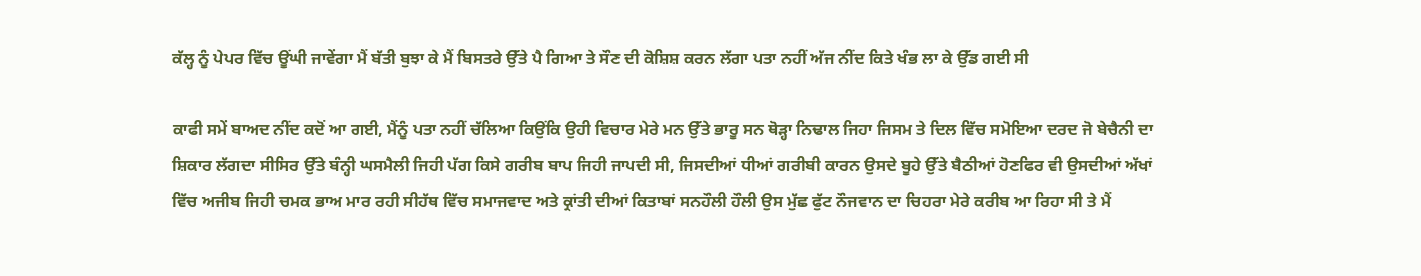ਕੱਲ੍ਹ ਨੂੰ ਪੇਪਰ ਵਿੱਚ ਊਂਘੀ ਜਾਵੇਂਗਾ ਮੈਂ ਬੱਤੀ ਬੁਝਾ ਕੇ ਮੈਂ ਬਿਸਤਰੇ ਉੱਤੇ ਪੈ ਗਿਆ ਤੇ ਸੌਣ ਦੀ ਕੋਸ਼ਿਸ਼ ਕਰਨ ਲੱਗਾ ਪਤਾ ਨਹੀਂ ਅੱਜ ਨੀਂਦ ਕਿਤੇ ਖੰਭ ਲਾ ਕੇ ਉੱਡ ਗਈ ਸੀ

ਕਾਫੀ ਸਮੇਂ ਬਾਅਦ ਨੀਂਦ ਕਦੋਂ ਆ ਗਈ, ਮੈਂਨੂੰ ਪਤਾ ਨਹੀਂ ਚੱਲਿਆ ਕਿਉਂਕਿ ਉਹੀ ਵਿਚਾਰ ਮੇਰੇ ਮਨ ਉੱਤੇ ਭਾਰੂ ਸਨ ਥੋੜ੍ਹਾ ਨਿਢਾਲ ਜਿਹਾ ਜਿਸਮ ਤੇ ਦਿਲ ਵਿੱਚ ਸਮੋਇਆ ਦਰਦ ਜੋ ਬੇਚੈਨੀ ਦਾ ਸ਼ਿਕਾਰ ਲੱਗਦਾ ਸੀਸਿਰ ਉੱਤੇ ਬੰਨ੍ਹੀ ਘਸਮੈਲੀ ਜਿਹੀ ਪੱਗ ਕਿਸੇ ਗਰੀਬ ਬਾਪ ਜਿਹੀ ਜਾਪਦੀ ਸੀ, ਜਿਸਦੀਆਂ ਧੀਆਂ ਗਰੀਬੀ ਕਾਰਨ ਉਸਦੇ ਬੂਹੇ ਉੱਤੇ ਬੈਠੀਆਂ ਹੋਣਫਿਰ ਵੀ ਉਸਦੀਆਂ ਅੱਖਾਂ ਵਿੱਚ ਅਜੀਬ ਜਿਹੀ ਚਮਕ ਭਾਅ ਮਾਰ ਰਹੀ ਸੀਹੱਥ ਵਿੱਚ ਸਮਾਜਵਾਦ ਅਤੇ ਕ੍ਰਾਂਤੀ ਦੀਆਂ ਕਿਤਾਬਾਂ ਸਨਹੌਲੀ ਹੌਲੀ ਉਸ ਮੁੱਛ ਫੁੱਟ ਨੌਜਵਾਨ ਦਾ ਚਿਹਰਾ ਮੇਰੇ ਕਰੀਬ ਆ ਰਿਹਾ ਸੀ ਤੇ ਮੈਂ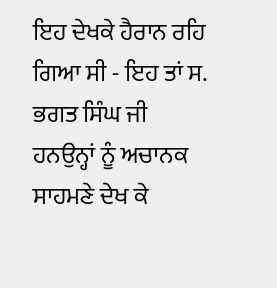ਇਹ ਦੇਖਕੇ ਹੈਰਾਨ ਰਹਿ ਗਿਆ ਸੀ - ਇਹ ਤਾਂ ਸ. ਭਗਤ ਸਿੰਘ ਜੀ ਹਨਉਨ੍ਹਾਂ ਨੂੰ ਅਚਾਨਕ ਸਾਹਮਣੇ ਦੇਖ ਕੇ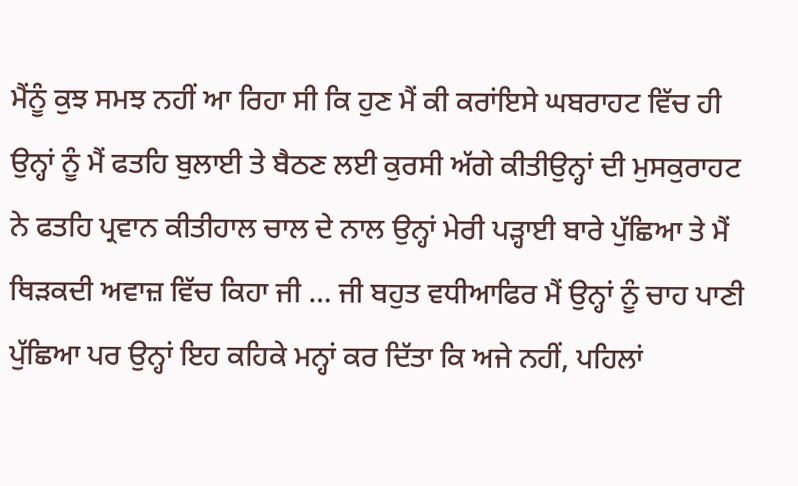ਮੈਂਨੂੰ ਕੁਝ ਸਮਝ ਨਹੀਂ ਆ ਰਿਹਾ ਸੀ ਕਿ ਹੁਣ ਮੈਂ ਕੀ ਕਰਾਂਇਸੇ ਘਬਰਾਹਟ ਵਿੱਚ ਹੀ ਉਨ੍ਹਾਂ ਨੂੰ ਮੈਂ ਫਤਹਿ ਬੁਲਾਈ ਤੇ ਬੈਠਣ ਲਈ ਕੁਰਸੀ ਅੱਗੇ ਕੀਤੀਉਨ੍ਹਾਂ ਦੀ ਮੁਸਕੁਰਾਹਟ ਨੇ ਫਤਹਿ ਪ੍ਰਵਾਨ ਕੀਤੀਹਾਲ ਚਾਲ ਦੇ ਨਾਲ ਉਨ੍ਹਾਂ ਮੇਰੀ ਪੜ੍ਹਾਈ ਬਾਰੇ ਪੁੱਛਿਆ ਤੇ ਮੈਂ ਥਿੜਕਦੀ ਅਵਾਜ਼ ਵਿੱਚ ਕਿਹਾ ਜੀ … ਜੀ ਬਹੁਤ ਵਧੀਆਫਿਰ ਮੈਂ ਉਨ੍ਹਾਂ ਨੂੰ ਚਾਹ ਪਾਣੀ ਪੁੱਛਿਆ ਪਰ ਉਨ੍ਹਾਂ ਇਹ ਕਹਿਕੇ ਮਨ੍ਹਾਂ ਕਰ ਦਿੱਤਾ ਕਿ ਅਜੇ ਨਹੀਂ, ਪਹਿਲਾਂ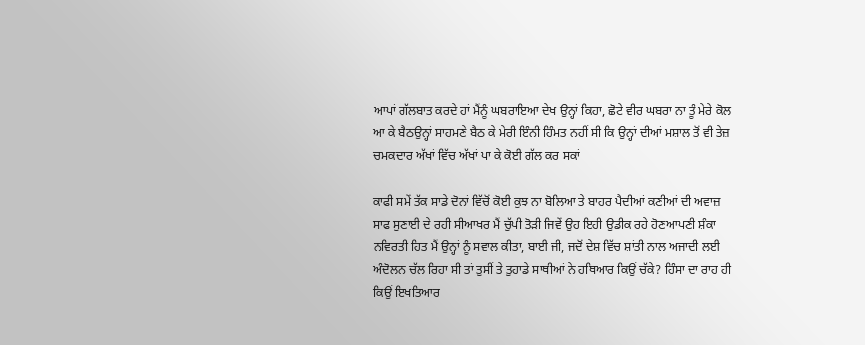ਆਪਾਂ ਗੱਲਬਾਤ ਕਰਦੇ ਹਾਂ ਮੈਂਨੂੰ ਘਬਰਾਇਆ ਦੇਖ ਉਨ੍ਹਾਂ ਕਿਹਾ, ਛੋਟੇ ਵੀਰ ਘਬਰਾ ਨਾ ਤੂੰ ਮੇਰੇ ਕੋਲ ਆ ਕੇ ਬੈਠਉਨ੍ਹਾਂ ਸਾਹਮਣੇ ਬੈਠ ਕੇ ਮੇਰੀ ਇੰਨੀ ਹਿੰਮਤ ਨਹੀਂ ਸੀ ਕਿ ਉਨ੍ਹਾਂ ਦੀਆਂ ਮਸ਼ਾਲ ਤੋਂ ਵੀ ਤੇਜ਼ ਚਮਕਦਾਰ ਅੱਖਾਂ ਵਿੱਚ ਅੱਖਾਂ ਪਾ ਕੇ ਕੋਈ ਗੱਲ ਕਰ ਸਕਾਂ

ਕਾਫੀ ਸਮੇਂ ਤੱਕ ਸਾਡੇ ਦੋਨਾਂ ਵਿੱਚੋਂ ਕੋਈ ਕੁਝ ਨਾ ਬੋਲਿਆ ਤੇ ਬਾਹਰ ਪੈਦੀਆਂ ਕਣੀਆਂ ਦੀ ਅਵਾਜ਼ ਸਾਫ ਸੁਣਾਈ ਦੇ ਰਹੀ ਸੀਆਖਰ ਮੈਂ ਚੁੱਪੀ ਤੋੜੀ ਜਿਵੇਂ ਉਹ ਇਹੀ ਉਡੀਕ ਰਹੇ ਹੋਣਆਪਣੀ ਸ਼ੰਕਾ ਨਵਿਰਤੀ ਹਿਤ ਮੈਂ ਉਨ੍ਹਾਂ ਨੂੰ ਸਵਾਲ ਕੀਤਾ, ਬਾਈ ਜੀ, ਜਦੋਂ ਦੇਸ਼ ਵਿੱਚ ਸ਼ਾਂਤੀ ਨਾਲ ਅਜਾਦੀ ਲਈ ਅੰਦੋਲਨ ਚੱਲ ਰਿਹਾ ਸੀ ਤਾਂ ਤੁਸੀਂ ਤੇ ਤੁਹਾਡੇ ਸਾਥੀਆਂ ਨੇ ਹਥਿਆਰ ਕਿਉਂ ਚੱਕੇ? ਹਿੰਸਾ ਦਾ ਰਾਹ ਹੀ ਕਿਉਂ ਇਖਤਿਆਰ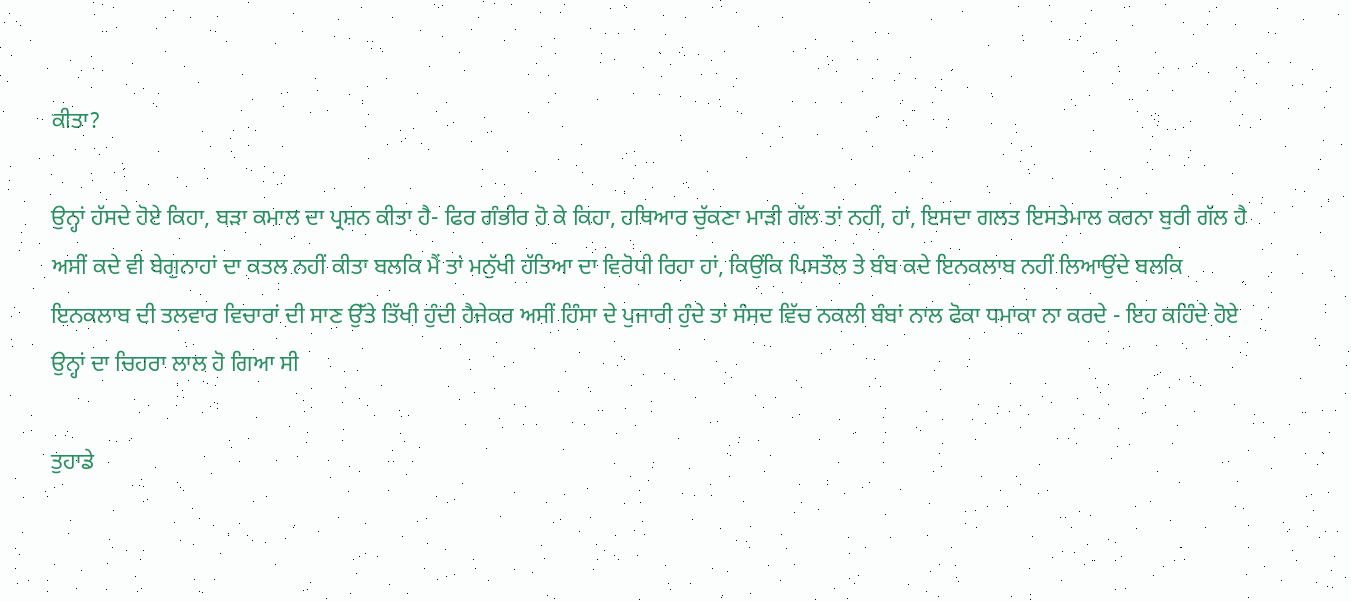ਕੀਤਾ?

ਉਨ੍ਹਾਂ ਹੱਸਦੇ ਹੋਏ ਕਿਹਾ, ਬੜਾ ਕਮਾਲ ਦਾ ਪ੍ਰਸ਼ਨ ਕੀਤਾ ਹੈ- ਫਿਰ ਗੰਭੀਰ ਹੋ ਕੇ ਕਿਹਾ, ਹਥਿਆਰ ਚੁੱਕਣਾ ਮਾੜੀ ਗੱਲ ਤਾਂ ਨਹੀਂ, ਹਾਂ, ਇਸਦਾ ਗਲਤ ਇਸਤੇਮਾਲ ਕਰਨਾ ਬੁਰੀ ਗੱਲ ਹੈ ਅਸੀਂ ਕਦੇ ਵੀ ਬੇਗੁਨਾਹਾਂ ਦਾ ਕਤਲ ਨਹੀਂ ਕੀਤਾ ਬਲਕਿ ਮੈਂ ਤਾਂ ਮਨੁੱਖੀ ਹੱਤਿਆ ਦਾ ਵਿਰੋਧੀ ਰਿਹਾ ਹਾਂ, ਕਿਉਂਕਿ ਪਿਸਤੌਲ ਤੇ ਬੰਬ ਕਦੇ ਇਨਕਲਾਬ ਨਹੀਂ ਲਿਆਉਂਦੇ ਬਲਕਿ ਇਨਕਲਾਬ ਦੀ ਤਲਵਾਰ ਵਿਚਾਰਾਂ ਦੀ ਸਾਣ ਉੱਤੇ ਤਿੱਖੀ ਹੁੰਦੀ ਹੈਜੇਕਰ ਅਸੀਂ ਹਿੰਸਾ ਦੇ ਪੁਜਾਰੀ ਹੁੰਦੇ ਤਾਂ ਸੰਸਦ ਵਿੱਚ ਨਕਲੀ ਬੰਬਾਂ ਨਾਲ ਫੋਕਾ ਧਮਾਕਾ ਨਾ ਕਰਦੇ - ਇਹ ਕਹਿੰਦੇ ਹੋਏ ਉਨ੍ਹਾਂ ਦਾ ਚਿਹਰਾ ਲਾਲ ਹੋ ਗਿਆ ਸੀ

ਤੁਹਾਡੇ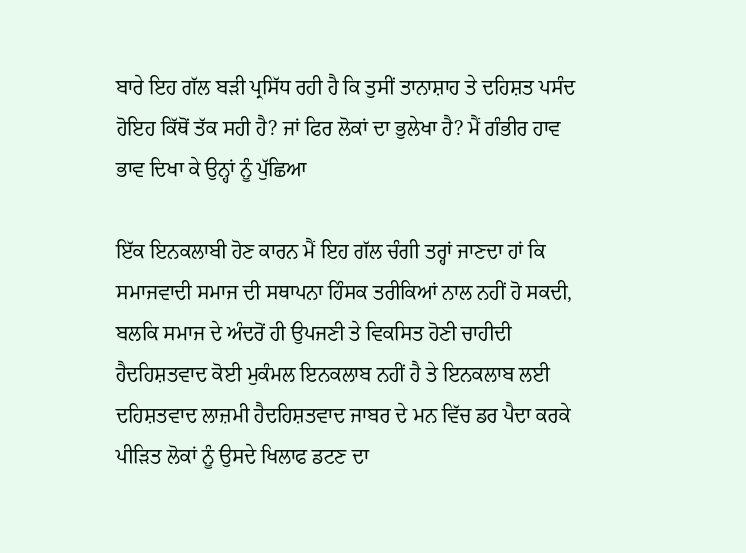ਬਾਰੇ ਇਹ ਗੱਲ ਬੜੀ ਪ੍ਰਸਿੱਧ ਰਹੀ ਹੈ ਕਿ ਤੁਸੀਂ ਤਾਨਾਸ਼ਾਹ ਤੇ ਦਹਿਸ਼ਤ ਪਸੰਦ ਹੋਇਹ ਕਿੱਥੋਂ ਤੱਕ ਸਹੀ ਹੈ? ਜਾਂ ਫਿਰ ਲੋਕਾਂ ਦਾ ਭੁਲੇਖਾ ਹੈ? ਮੈਂ ਗੰਭੀਰ ਹਾਵ ਭਾਵ ਦਿਖਾ ਕੇ ਉਨ੍ਹਾਂ ਨੂੰ ਪੁੱਛਿਆ

ਇੱਕ ਇਨਕਲਾਬੀ ਹੋਣ ਕਾਰਨ ਮੈਂ ਇਹ ਗੱਲ ਚੰਗੀ ਤਰ੍ਹਾਂ ਜਾਣਦਾ ਹਾਂ ਕਿ ਸਮਾਜਵਾਦੀ ਸਮਾਜ ਦੀ ਸਥਾਪਨਾ ਹਿੰਸਕ ਤਰੀਕਿਆਂ ਨਾਲ ਨਹੀਂ ਹੋ ਸਕਦੀ, ਬਲਕਿ ਸਮਾਜ ਦੇ ਅੰਦਰੋਂ ਹੀ ਉਪਜਣੀ ਤੇ ਵਿਕਸਿਤ ਹੋਣੀ ਚਾਹੀਦੀ ਹੈਦਹਿਸ਼ਤਵਾਦ ਕੋਈ ਮੁਕੰਮਲ ਇਨਕਲਾਬ ਨਹੀਂ ਹੈ ਤੇ ਇਨਕਲਾਬ ਲਈ ਦਹਿਸ਼ਤਵਾਦ ਲਾਜ਼ਮੀ ਹੈਦਹਿਸ਼ਤਵਾਦ ਜਾਬਰ ਦੇ ਮਨ ਵਿੱਚ ਡਰ ਪੈਦਾ ਕਰਕੇ ਪੀੜਿਤ ਲੋਕਾਂ ਨੂੰ ਉਸਦੇ ਖਿਲਾਫ ਡਟਣ ਦਾ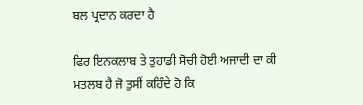ਬਲ ਪ੍ਰਦਾਨ ਕਰਦਾ ਹੈ

ਫਿਰ ਇਨਕਲਾਬ ਤੇ ਤੁਹਾਡੀ ਸੋਚੀ ਹੋਈ ਅਜਾਦੀ ਦਾ ਕੀ ਮਤਲਬ ਹੈ ਜੋ ਤੁਸੀਂ ਕਹਿੰਦੇ ਹੋ ਕਿ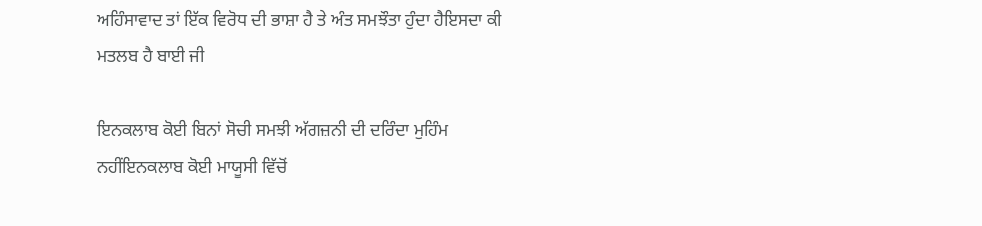ਅਹਿੰਸਾਵਾਦ ਤਾਂ ਇੱਕ ਵਿਰੋਧ ਦੀ ਭਾਸ਼ਾ ਹੈ ਤੇ ਅੰਤ ਸਮਝੌਤਾ ਹੁੰਦਾ ਹੈਇਸਦਾ ਕੀ ਮਤਲਬ ਹੈ ਬਾਈ ਜੀ

ਇਨਕਲਾਬ ਕੋਈ ਬਿਨਾਂ ਸੋਚੀ ਸਮਝੀ ਅੱਗਜ਼ਨੀ ਦੀ ਦਰਿੰਦਾ ਮੁਹਿੰਮ ਨਹੀਂਇਨਕਲਾਬ ਕੋਈ ਮਾਯੂਸੀ ਵਿੱਚੋਂ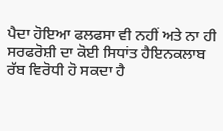ਪੈਦਾ ਹੋਇਆ ਫਲਫਸਾ ਵੀ ਨਹੀਂ ਅਤੇ ਨਾ ਹੀ ਸਰਫਰੋਸ਼ੀ ਦਾ ਕੋਈ ਸਿਧਾਂਤ ਹੈਇਨਕਲਾਬ ਰੱਬ ਵਿਰੋਧੀ ਹੋ ਸਕਦਾ ਹੈ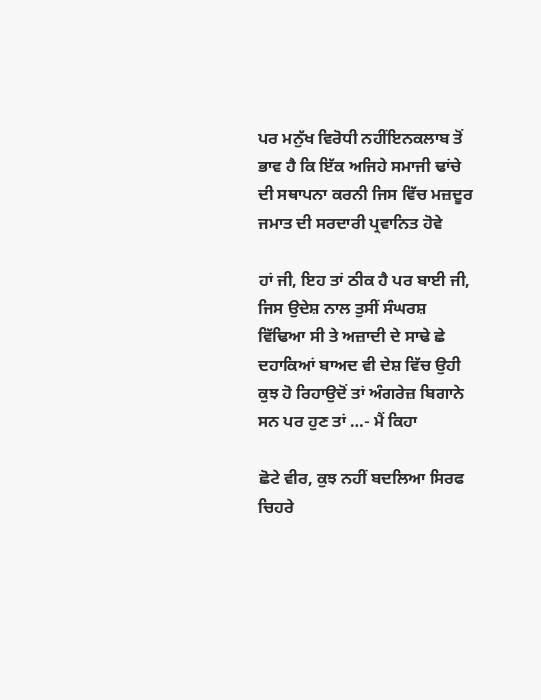ਪਰ ਮਨੁੱਖ ਵਿਰੋਧੀ ਨਹੀਂਇਨਕਲਾਬ ਤੋਂ ਭਾਵ ਹੈ ਕਿ ਇੱਕ ਅਜਿਹੇ ਸਮਾਜੀ ਢਾਂਚੇ ਦੀ ਸਥਾਪਨਾ ਕਰਨੀ ਜਿਸ ਵਿੱਚ ਮਜ਼ਦੂਰ ਜਮਾਤ ਦੀ ਸਰਦਾਰੀ ਪ੍ਰਵਾਨਿਤ ਹੋਵੇ

ਹਾਂ ਜੀ, ਇਹ ਤਾਂ ਠੀਕ ਹੈ ਪਰ ਬਾਈ ਜੀ, ਜਿਸ ਉਦੇਸ਼ ਨਾਲ ਤੁਸੀਂ ਸੰਘਰਸ਼ ਵਿੱਢਿਆ ਸੀ ਤੇ ਅਜ਼ਾਦੀ ਦੇ ਸਾਢੇ ਛੇ ਦਹਾਕਿਆਂ ਬਾਅਦ ਵੀ ਦੇਸ਼ ਵਿੱਚ ਉਹੀ ਕੁਝ ਹੋ ਰਿਹਾਉਦੋਂ ਤਾਂ ਅੰਗਰੇਜ਼ ਬਿਗਾਨੇ ਸਨ ਪਰ ਹੁਣ ਤਾਂ …- ਮੈਂ ਕਿਹਾ

ਛੋਟੇ ਵੀਰ, ਕੁਝ ਨਹੀਂ ਬਦਲਿਆ ਸਿਰਫ ਚਿਹਰੇ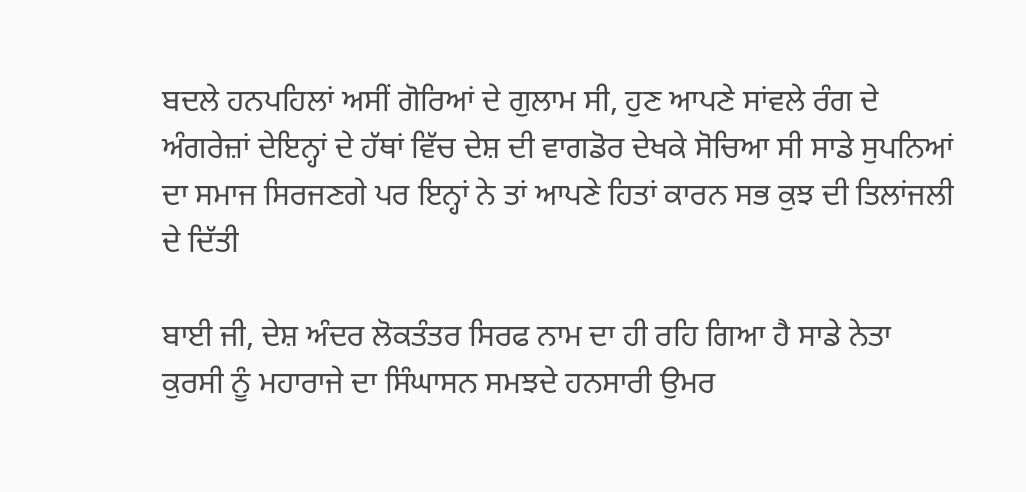ਬਦਲੇ ਹਨਪਹਿਲਾਂ ਅਸੀਂ ਗੋਰਿਆਂ ਦੇ ਗੁਲਾਮ ਸੀ, ਹੁਣ ਆਪਣੇ ਸਾਂਵਲੇ ਰੰਗ ਦੇ ਅੰਗਰੇਜ਼ਾਂ ਦੇਇਨ੍ਹਾਂ ਦੇ ਹੱਥਾਂ ਵਿੱਚ ਦੇਸ਼ ਦੀ ਵਾਗਡੋਰ ਦੇਖਕੇ ਸੋਚਿਆ ਸੀ ਸਾਡੇ ਸੁਪਨਿਆਂ ਦਾ ਸਮਾਜ ਸਿਰਜਣਗੇ ਪਰ ਇਨ੍ਹਾਂ ਨੇ ਤਾਂ ਆਪਣੇ ਹਿਤਾਂ ਕਾਰਨ ਸਭ ਕੁਝ ਦੀ ਤਿਲਾਂਜਲੀ ਦੇ ਦਿੱਤੀ

ਬਾਈ ਜੀ, ਦੇਸ਼ ਅੰਦਰ ਲੋਕਤੰਤਰ ਸਿਰਫ ਨਾਮ ਦਾ ਹੀ ਰਹਿ ਗਿਆ ਹੈ ਸਾਡੇ ਨੇਤਾ ਕੁਰਸੀ ਨੂੰ ਮਹਾਰਾਜੇ ਦਾ ਸਿੰਘਾਸਨ ਸਮਝਦੇ ਹਨਸਾਰੀ ਉਮਰ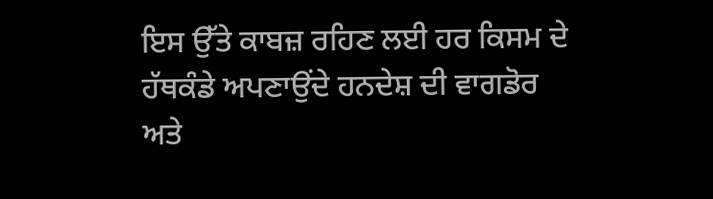ਇਸ ਉੱਤੇ ਕਾਬਜ਼ ਰਹਿਣ ਲਈ ਹਰ ਕਿਸਮ ਦੇ ਹੱਥਕੰਡੇ ਅਪਣਾਉਂਦੇ ਹਨਦੇਸ਼ ਦੀ ਵਾਗਡੋਰ ਅਤੇ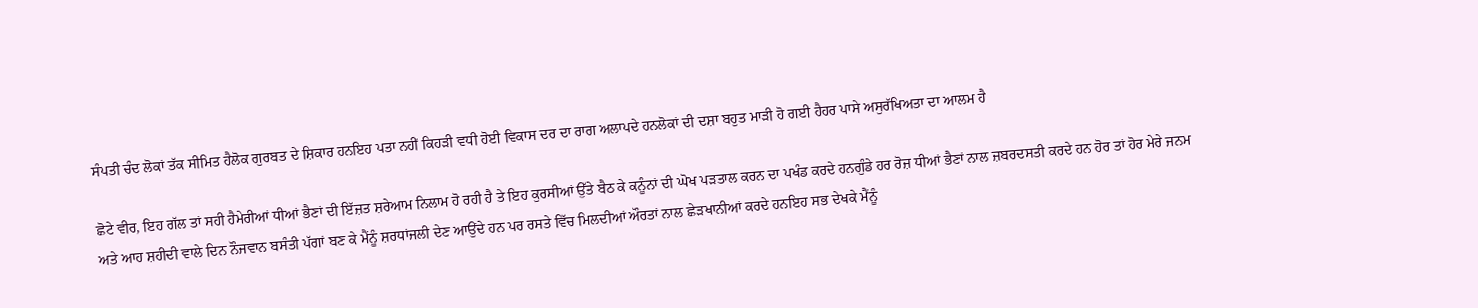ਸੰਪਤੀ ਚੰਦ ਲੋਕਾਂ ਤੱਕ ਸੀਮਿਤ ਹੈਲੋਕ ਗੁਰਬਤ ਦੇ ਸ਼ਿਕਾਰ ਹਨਇਹ ਪਤਾ ਨਹੀਂ ਕਿਹੜੀ ਵਧੀ ਹੋਈ ਵਿਕਾਸ ਦਰ ਦਾ ਰਾਗ ਅਲਾਪਦੇ ਹਨਲੋਕਾਂ ਦੀ ਦਸ਼ਾ ਬਹੁਤ ਮਾੜੀ ਹੋ ਗਈ ਹੈਹਰ ਪਾਸੇ ਅਸੁਰੱਖਿਅਤਾ ਦਾ ਆਲਮ ਹੈ

ਛੋਟੇ ਵੀਰ, ਇਹ ਗੱਲ ਤਾਂ ਸਹੀ ਹੈਮੇਰੀਆਂ ਧੀਆਂ ਭੈਣਾਂ ਦੀ ਇੱਜ਼ਤ ਸ਼ਰੇਆਮ ਨਿਲਾਮ ਹੋ ਰਹੀ ਹੈ ਤੇ ਇਹ ਕੁਰਸੀਆਂ ਉੱਤੇ ਬੈਠ ਕੇ ਕਨੂੰਨਾਂ ਦੀ ਘੋਖ ਪੜਤਾਲ ਕਰਨ ਦਾ ਪਖੰਡ ਕਰਦੇ ਹਨਗੁੰਡੇ ਹਰ ਰੋਜ਼ ਧੀਆਂ ਭੈਣਾਂ ਨਾਲ ਜ਼ਬਰਦਸਤੀ ਕਰਦੇ ਹਨ ਹੋਰ ਤਾਂ ਹੋਰ ਮੇਰੇ ਜਨਮ ਅਤੇ ਆਹ ਸ਼ਹੀਦੀ ਵਾਲੇ ਦਿਨ ਨੌਜਵਾਨ ਬਸੰਤੀ ਪੱਗਾਂ ਬਣ ਕੇ ਮੈਂਨੂੰ ਸ਼ਰਧਾਂਜਲੀ ਦੇਣ ਆਉਂਦੇ ਹਨ ਪਰ ਰਸਤੇ ਵਿੱਚ ਮਿਲਦੀਆਂ ਔਰਤਾਂ ਨਾਲ ਛੇੜਖਾਨੀਆਂ ਕਰਦੇ ਹਨਇਹ ਸਭ ਦੇਖਕੇ ਮੈਂਨੂੰ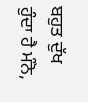ਬਹੁਤ ਦੁੱਖ ਹੁੰਦਾ ਹੈ ਮੰਨੋ,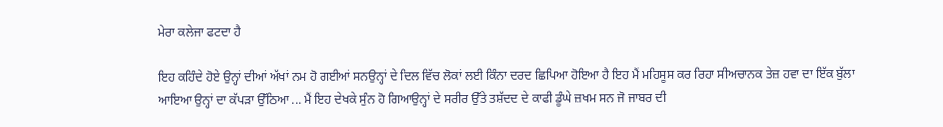ਮੇਰਾ ਕਲੇਜਾ ਫਟਦਾ ਹੈ

ਇਹ ਕਹਿੰਦੇ ਹੋਏ ਉਨ੍ਹਾਂ ਦੀਆਂ ਅੱਖਾਂ ਨਮ ਹੋ ਗਈਆਂ ਸਨਉਨ੍ਹਾਂ ਦੇ ਦਿਲ ਵਿੱਚ ਲੋਕਾਂ ਲਈ ਕਿੰਨਾ ਦਰਦ ਛਿਪਿਆ ਹੋਇਆ ਹੈ ਇਹ ਮੈਂ ਮਹਿਸੂਸ ਕਰ ਰਿਹਾ ਸੀਅਚਾਨਕ ਤੇਜ਼ ਹਵਾ ਦਾ ਇੱਕ ਬੁੱਲਾ ਆਇਆ ਉਨ੍ਹਾਂ ਦਾ ਕੱਪੜਾ ਉੱਠਿਆ ... ਮੈਂ ਇਹ ਦੇਖਕੇ ਸੁੰਨ ਹੋ ਗਿਆਉਨ੍ਹਾਂ ਦੇ ਸਰੀਰ ਉੱਤੇ ਤਸ਼ੱਦਦ ਦੇ ਕਾਫੀ ਡੂੰਘੇ ਜ਼ਖਮ ਸਨ ਜੋ ਜਾਬਰ ਦੀ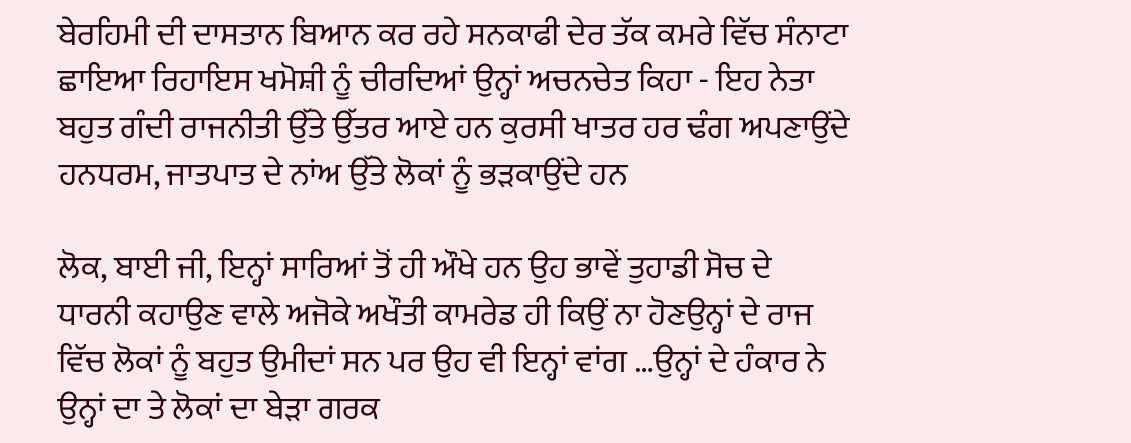ਬੇਰਹਿਮੀ ਦੀ ਦਾਸਤਾਨ ਬਿਆਨ ਕਰ ਰਹੇ ਸਨਕਾਫੀ ਦੇਰ ਤੱਕ ਕਮਰੇ ਵਿੱਚ ਸੰਨਾਟਾ ਛਾਇਆ ਰਿਹਾਇਸ ਖਮੋਸ਼ੀ ਨੂੰ ਚੀਰਦਿਆਂ ਉਨ੍ਹਾਂ ਅਚਨਚੇਤ ਕਿਹਾ - ਇਹ ਨੇਤਾ ਬਹੁਤ ਗੰਦੀ ਰਾਜਨੀਤੀ ਉੱਤੇ ਉੱਤਰ ਆਏ ਹਨ ਕੁਰਸੀ ਖਾਤਰ ਹਰ ਢੰਗ ਅਪਣਾਉਂਦੇ ਹਨਧਰਮ, ਜਾਤਪਾਤ ਦੇ ਨਾਂਅ ਉੱਤੇ ਲੋਕਾਂ ਨੂੰ ਭੜਕਾਉਂਦੇ ਹਨ

ਲੋਕ, ਬਾਈ ਜੀ, ਇਨ੍ਹਾਂ ਸਾਰਿਆਂ ਤੋਂ ਹੀ ਔਖੇ ਹਨ ਉਹ ਭਾਵੇਂ ਤੁਹਾਡੀ ਸੋਚ ਦੇ ਧਾਰਨੀ ਕਹਾਉਣ ਵਾਲੇ ਅਜੋਕੇ ਅਖੌਤੀ ਕਾਮਰੇਡ ਹੀ ਕਿਉਂ ਨਾ ਹੋਣਉਨ੍ਹਾਂ ਦੇ ਰਾਜ ਵਿੱਚ ਲੋਕਾਂ ਨੂੰ ਬਹੁਤ ਉਮੀਦਾਂ ਸਨ ਪਰ ਉਹ ਵੀ ਇਨ੍ਹਾਂ ਵਾਂਗ …ਉਨ੍ਹਾਂ ਦੇ ਹੰਕਾਰ ਨੇ ਉਨ੍ਹਾਂ ਦਾ ਤੇ ਲੋਕਾਂ ਦਾ ਬੇੜਾ ਗਰਕ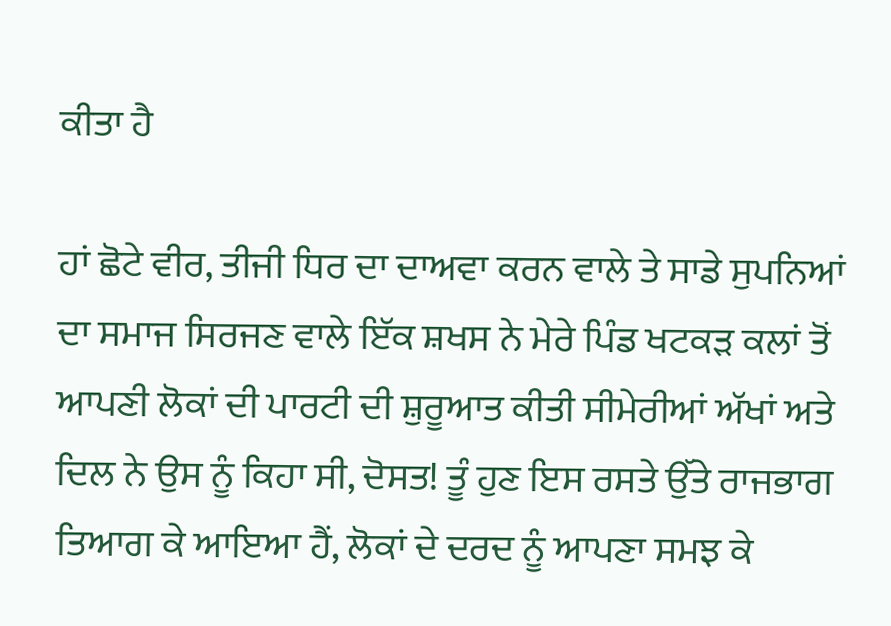ਕੀਤਾ ਹੈ

ਹਾਂ ਛੋਟੇ ਵੀਰ, ਤੀਜੀ ਧਿਰ ਦਾ ਦਾਅਵਾ ਕਰਨ ਵਾਲੇ ਤੇ ਸਾਡੇ ਸੁਪਨਿਆਂ ਦਾ ਸਮਾਜ ਸਿਰਜਣ ਵਾਲੇ ਇੱਕ ਸ਼ਖਸ ਨੇ ਮੇਰੇ ਪਿੰਡ ਖਟਕੜ ਕਲਾਂ ਤੋਂ ਆਪਣੀ ਲੋਕਾਂ ਦੀ ਪਾਰਟੀ ਦੀ ਸ਼ੁਰੂਆਤ ਕੀਤੀ ਸੀਮੇਰੀਆਂ ਅੱਖਾਂ ਅਤੇ ਦਿਲ ਨੇ ਉਸ ਨੂੰ ਕਿਹਾ ਸੀ, ਦੋਸਤ! ਤੂੰ ਹੁਣ ਇਸ ਰਸਤੇ ਉੱਤੇ ਰਾਜਭਾਗ ਤਿਆਗ ਕੇ ਆਇਆ ਹੈਂ, ਲੋਕਾਂ ਦੇ ਦਰਦ ਨੂੰ ਆਪਣਾ ਸਮਝ ਕੇ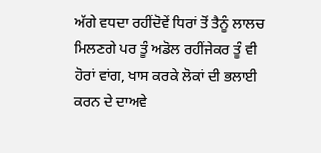ਅੱਗੇ ਵਧਦਾ ਰਹੀਂਦੋਵੇਂ ਧਿਰਾਂ ਤੋਂ ਤੈਨੂੰ ਲਾਲਚ ਮਿਲਣਗੇ ਪਰ ਤੂੰ ਅਡੋਲ ਰਹੀਂਜੇਕਰ ਤੂੰ ਵੀ ਹੋਰਾਂ ਵਾਂਗ, ਖਾਸ ਕਰਕੇ ਲੋਕਾਂ ਦੀ ਭਲਾਈ ਕਰਨ ਦੇ ਦਾਅਵੇ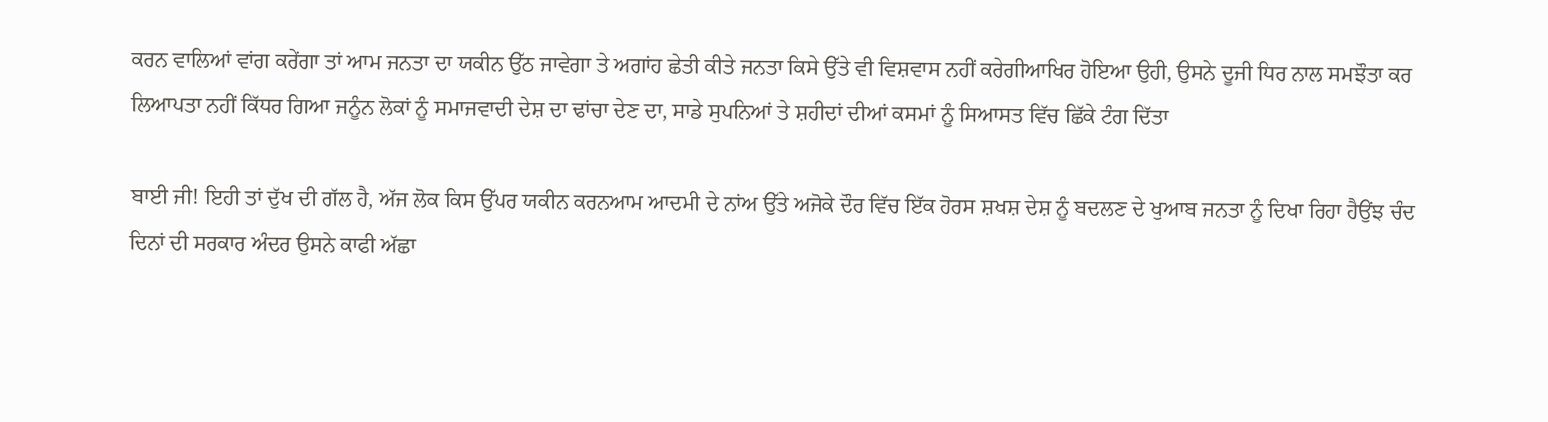ਕਰਨ ਵਾਲਿਆਂ ਵਾਂਗ ਕਰੇਂਗਾ ਤਾਂ ਆਮ ਜਨਤਾ ਦਾ ਯਕੀਨ ਉੱਠ ਜਾਵੇਗਾ ਤੇ ਅਗਾਂਹ ਛੇਤੀ ਕੀਤੇ ਜਨਤਾ ਕਿਸੇ ਉੱਤੇ ਵੀ ਵਿਸ਼ਵਾਸ ਨਹੀਂ ਕਰੇਗੀਆਖਿਰ ਹੋਇਆ ਉਹੀ, ਉਸਨੇ ਦੂਜੀ ਧਿਰ ਨਾਲ ਸਮਝੌਤਾ ਕਰ ਲਿਆਪਤਾ ਨਹੀਂ ਕਿੱਧਰ ਗਿਆ ਜਨੂੰਨ ਲੋਕਾਂ ਨੂੰ ਸਮਾਜਵਾਦੀ ਦੇਸ਼ ਦਾ ਢਾਂਚਾ ਦੇਣ ਦਾ, ਸਾਡੇ ਸੁਪਨਿਆਂ ਤੇ ਸ਼ਹੀਦਾਂ ਦੀਆਂ ਕਸਮਾਂ ਨੂੰ ਸਿਆਸਤ ਵਿੱਚ ਛਿੱਕੇ ਟੰਗ ਦਿੱਤਾ

ਬਾਈ ਜੀ! ਇਹੀ ਤਾਂ ਦੁੱਖ ਦੀ ਗੱਲ ਹੈ, ਅੱਜ ਲੋਕ ਕਿਸ ਉੱਪਰ ਯਕੀਨ ਕਰਨਆਮ ਆਦਮੀ ਦੇ ਨਾਂਅ ਉੱਤੇ ਅਜੋਕੇ ਦੌਰ ਵਿੱਚ ਇੱਕ ਹੋਰਸ ਸ਼ਖਸ਼ ਦੇਸ਼ ਨੂੰ ਬਦਲਣ ਦੇ ਖੁਆਬ ਜਨਤਾ ਨੂੰ ਦਿਖਾ ਰਿਹਾ ਹੈਉਂਝ ਚੰਦ ਦਿਨਾਂ ਦੀ ਸਰਕਾਰ ਅੰਦਰ ਉਸਨੇ ਕਾਫੀ ਅੱਛਾ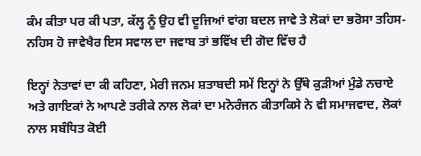ਕੰਮ ਕੀਤਾ ਪਰ ਕੀ ਪਤਾ, ਕੱਲ੍ਹ ਨੂੰ ਉਹ ਵੀ ਦੂਜਿਆਂ ਵਾਂਗ ਬਦਲ ਜਾਵੇ ਤੇ ਲੋਕਾਂ ਦਾ ਭਰੋਸਾ ਤਹਿਸ-ਨਹਿਸ ਹੋ ਜਾਵੇਖੈਰ ਇਸ ਸਵਾਲ ਦਾ ਜਵਾਬ ਤਾਂ ਭਵਿੱਖ ਦੀ ਗੋਦ ਵਿੱਚ ਹੈ

ਇਨ੍ਹਾਂ ਨੇਤਾਵਾਂ ਦਾ ਕੀ ਕਹਿਣਾ, ਮੇਰੀ ਜਨਮ ਸ਼ਤਾਬਦੀ ਸਮੇਂ ਇਨ੍ਹਾਂ ਨੇ ਉੱਥੇ ਕੁੜੀਆਂ ਮੁੰਡੇ ਨਚਾਏ ਅਤੇ ਗਾਇਕਾਂ ਨੇ ਆਪਣੇ ਤਰੀਕੇ ਨਾਲ ਲੋਕਾਂ ਦਾ ਮਨੋਰੰਜਨ ਕੀਤਾਕਿਸੇ ਨੇ ਵੀ ਸਮਾਜਵਾਦ, ਲੋਕਾਂ ਨਾਲ ਸਬੰਧਿਤ ਕੋਈ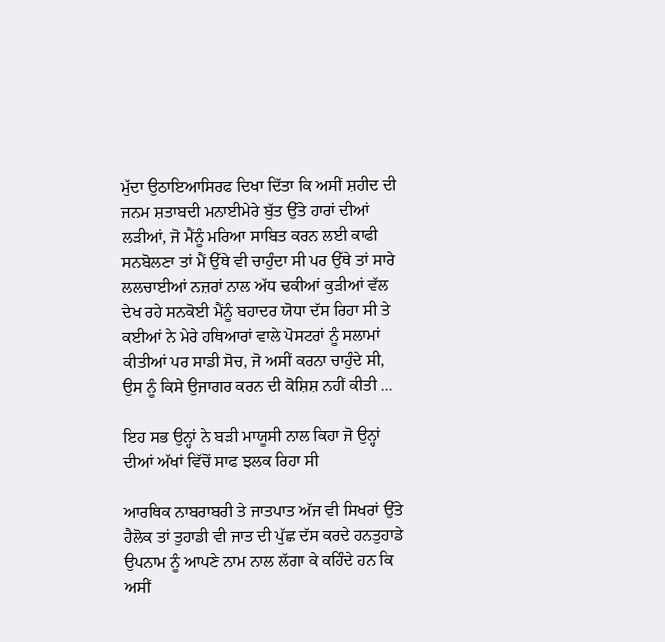ਮੁੱਦਾ ਉਠਾਇਆਸਿਰਫ ਦਿਖਾ ਦਿੱਤਾ ਕਿ ਅਸੀਂ ਸ਼ਹੀਦ ਦੀ ਜਨਮ ਸ਼ਤਾਬਦੀ ਮਨਾਈਮੇਰੇ ਬੁੱਤ ਉੱਤੇ ਹਾਰਾਂ ਦੀਆਂ ਲੜੀਆਂ, ਜੋ ਮੈਂਨੂੰ ਮਰਿਆ ਸਾਬਿਤ ਕਰਨ ਲਈ ਕਾਫੀ ਸਨਬੋਲਣਾ ਤਾਂ ਮੈਂ ਉੱਥੇ ਵੀ ਚਾਹੁੰਦਾ ਸੀ ਪਰ ਉੱਥੇ ਤਾਂ ਸਾਰੇ ਲਲਚਾਈਆਂ ਨਜ਼ਰਾਂ ਨਾਲ ਅੱਧ ਢਕੀਆਂ ਕੁੜੀਆਂ ਵੱਲ ਦੇਖ ਰਹੇ ਸਨਕੋਈ ਮੈਂਨੂੰ ਬਹਾਦਰ ਯੋਧਾ ਦੱਸ ਰਿਹਾ ਸੀ ਤੇ ਕਈਆਂ ਨੇ ਮੇਰੇ ਹਥਿਆਰਾਂ ਵਾਲੇ ਪੋਸਟਰਾਂ ਨੂੰ ਸਲਾਮਾਂ ਕੀਤੀਆਂ ਪਰ ਸਾਡੀ ਸੋਚ, ਜੋ ਅਸੀਂ ਕਰਨਾ ਚਾਹੁੰਦੇ ਸੀ, ਉਸ ਨੂੰ ਕਿਸੇ ਉਜਾਗਰ ਕਰਨ ਦੀ ਕੋਸ਼ਿਸ਼ ਨਹੀਂ ਕੀਤੀ ...

ਇਹ ਸਭ ਉਨ੍ਹਾਂ ਨੇ ਬੜੀ ਮਾਯੂਸੀ ਨਾਲ ਕਿਹਾ ਜੋ ਉਨ੍ਹਾਂ ਦੀਆਂ ਅੱਖਾਂ ਵਿੱਚੋਂ ਸਾਫ ਝਲਕ ਰਿਹਾ ਸੀ

ਆਰਥਿਕ ਨਾਬਰਾਬਰੀ ਤੇ ਜਾਤਪਾਤ ਅੱਜ ਵੀ ਸਿਖਰਾਂ ਉੱਤੇ ਹੈਲੋਕ ਤਾਂ ਤੁਹਾਡੀ ਵੀ ਜਾਤ ਦੀ ਪੁੱਛ ਦੱਸ ਕਰਦੇ ਹਨਤੁਹਾਡੇ ਉਪਨਾਮ ਨੂੰ ਆਪਣੇ ਨਾਮ ਨਾਲ ਲੱਗਾ ਕੇ ਕਹਿੰਦੇ ਹਨ ਕਿ ਅਸੀਂ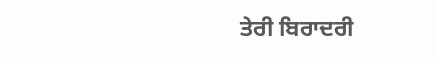ਤੇਰੀ ਬਿਰਾਦਰੀ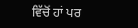ਵਿੱਚੋਂ ਹਾਂ ਪਰ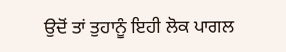ਉਦੋਂ ਤਾਂ ਤੁਹਾਨੂੰ ਇਹੀ ਲੋਕ ਪਾਗਲ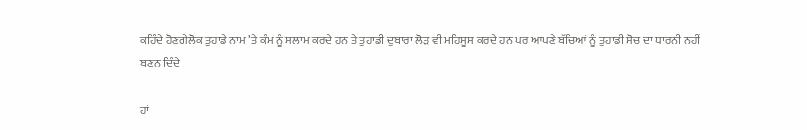ਕਹਿੰਦੇ ਹੋਣਗੇਲੋਕ ਤੁਹਾਡੇ ਨਾਮ ’ਤੇ ਕੰਮ ਨੂੰ ਸਲਾਮ ਕਰਦੇ ਹਨ ਤੇ ਤੁਹਾਡੀ ਦੁਬਾਰਾ ਲੋੜ ਵੀ ਮਹਿਸੂਸ ਕਰਦੇ ਹਨ ਪਰ ਆਪਣੇ ਬੱਚਿਆਂ ਨੂੰ ਤੁਹਾਡੀ ਸੋਚ ਦਾ ਧਾਰਨੀ ਨਹੀਂ ਬਣਨ ਦਿੰਦੇ

ਹਾਂ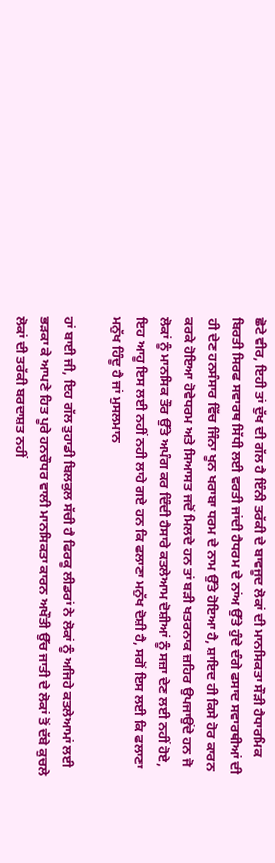ਛੋਟੇ ਵੀਰ, ਇਹੀ ਤਾਂ ਦੁੱਖ ਦੀ ਗੱਲ ਹੈ ਇੰਨੀ ਤਰੱਕੀ ਦੇ ਬਾਵਜੂਦ ਲੋਕਾਂ ਦੀ ਮਾਨਸਿਕਤਾ ਸੌੜੀ ਹੈਧਾਰਮਿਕ ਬਿਰਤੀ ਸਿਰਫ ਸਵਾਰਥ ਸਿੱਧੀ ਲਈ ਵਰਤੀ ਜਾਂਦੀ ਹੈਧਰਮ ਦੇ ਨਾਂਅ ਉੱਤੇ ਹੁੰਦੇ ਦੰਗੇ ਫਸਾਦ ਸਵਾਰਥੀਆਂ ਦੀ ਹੀ ਦੇਣ ਹਨਸੰਸਾਰ ਵਿੱਚ ਜਿੰਨਾ ਖੂਨ ਖਰਾਬਾ ਧਰਮ ਦੇ ਨਾਮ ਉੱਤੇ ਹੋਇਆ ਹੈ, ਸ਼ਾਇਦ ਹੀ ਕਿਸੇ ਹੋਰ ਕਾਰਨ ਕਰਕੇ ਹੋਇਆ ਹੋਵੇਧਰਮ ਅਤੇ ਸਿਆਸਤ ਜਦੋਂ ਮਿਲਦੇ ਹਨ ਤਾਂ ਬੜੀ ਖਤਰਨਾਕ ਜ਼ਹਿਰ ਉਪਜਾਉਂਦੇ ਹਨ ਜੋ ਲੋਕਾਂ ਨੂੰ ਮਾਨਸਿਕ ਤੌਰ ਉੱਤੇ ਅਪੰਗ ਕਰ ਦਿੰਦੀ ਹੈਸਾਰੇ ਕਤਲੇਆਮ ਦੋਸ਼ੀਆਂ ਨੂੰ ਸਜ਼ਾ ਦੇਣ ਲਈ ਨਹੀਂ ਹੋਏ, ਇਹ ਆਹੂ ਇਸ ਲਈ ਨਹੀਂ ਨਹੀ ਲਾਹੇ ਗਏ ਹਨ ਕਿ ਫਲਾਣਾ ਮਨੁੱਖ ਦੋਸ਼ੀ ਹੈ, ਸਗੋਂ ਇਸ ਲਈ ਕਿ ਫਲਾਣਾ ਮਨੁੱਖ ਹਿੰਦੂ ਹੈ ਜਾਂ ਮੁਸਲਮਾਨ

ਹਾਂ ਬਾਈ ਜੀ, ਇਹ ਗੱਲ ਤੁਹਾਡੀ ਬਿਲਕੁਲ ਸੱਚੀ ਹੈ ਫਿਰਕੂ ਲੀਡਰਾਂ ਨੇ ਲੋਕਾਂ ਨੂੰ ਅਜਿਹੇ ਕਤਲੇਆਮਾਂ ਲਈ ਭੜਕਾ ਕੇ ਆਪਣੇ ਹਿਤ ਪੂਰੇ ਹਨਚੌਧਰ ਵਾਲੀ ਮਾਨਸਿਕਤਾ ਕਾਰਨ ਅਖੌਤੀ ਉੱਚ ਜਾਤੀ ਦੇ ਲੋਕਾਂ ਤੋਂ ਦੱਬੇ ਕੁਚਲੇ ਲੋਕਾਂ ਦੀ ਤਰੱਕੀ ਬਰਦਾਸ਼ਤ ਨਹੀਂ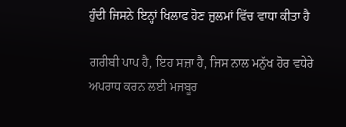ਹੁੰਦੀ ਜਿਸਨੇ ਇਨ੍ਹਾਂ ਖਿਲਾਫ ਹੋਣ ਜ਼ੁਲਮਾਂ ਵਿੱਚ ਵਾਧਾ ਕੀਤਾ ਹੈ

ਗਰੀਬੀ ਪਾਪ ਹੈ, ਇਹ ਸਜ਼ਾ ਹੈ, ਜਿਸ ਨਾਲ ਮਨੁੱਖ ਹੋਰ ਵਧੇਰੇ ਅਪਰਾਧ ਕਰਨ ਲਈ ਮਜਬੂਰ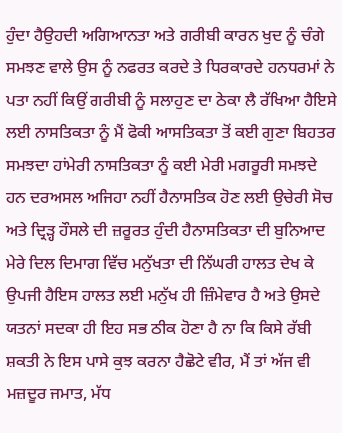ਹੁੰਦਾ ਹੈਉਹਦੀ ਅਗਿਆਨਤਾ ਅਤੇ ਗਰੀਬੀ ਕਾਰਨ ਖੁਦ ਨੂੰ ਚੰਗੇ ਸਮਝਣ ਵਾਲੇ ਉਸ ਨੂੰ ਨਫਰਤ ਕਰਦੇ ਤੇ ਧਿਰਕਾਰਦੇ ਹਨਧਰਮਾਂ ਨੇ ਪਤਾ ਨਹੀਂ ਕਿਉਂ ਗਰੀਬੀ ਨੂੰ ਸਲਾਹੁਣ ਦਾ ਠੇਕਾ ਲੈ ਰੱਖਿਆ ਹੈਇਸੇ ਲਈ ਨਾਸਤਿਕਤਾ ਨੂੰ ਮੈਂ ਫੋਕੀ ਆਸਤਿਕਤਾ ਤੋਂ ਕਈ ਗੁਣਾ ਬਿਹਤਰ ਸਮਝਦਾ ਹਾਂਮੇਰੀ ਨਾਸਤਿਕਤਾ ਨੂੰ ਕਈ ਮੇਰੀ ਮਗਰੂਰੀ ਸਮਝਦੇ ਹਨ ਦਰਅਸਲ ਅਜਿਹਾ ਨਹੀਂ ਹੈਨਾਸਤਿਕ ਹੋਣ ਲਈ ਉਚੇਰੀ ਸੋਚ ਅਤੇ ਦ੍ਰਿੜ੍ਹ ਹੌਸਲੇ ਦੀ ਜ਼ਰੂਰਤ ਹੁੰਦੀ ਹੈਨਾਸਤਿਕਤਾ ਦੀ ਬੁਨਿਆਦ ਮੇਰੇ ਦਿਲ ਦਿਮਾਗ ਵਿੱਚ ਮਨੁੱਖਤਾ ਦੀ ਨਿੱਘਰੀ ਹਾਲਤ ਦੇਖ ਕੇ ਉਪਜੀ ਹੈਇਸ ਹਾਲਤ ਲਈ ਮਨੁੱਖ ਹੀ ਜ਼ਿੰਮੇਵਾਰ ਹੈ ਅਤੇ ਉਸਦੇ ਯਤਨਾਂ ਸਦਕਾ ਹੀ ਇਹ ਸਭ ਠੀਕ ਹੋਣਾ ਹੈ ਨਾ ਕਿ ਕਿਸੇ ਰੱਬੀ ਸ਼ਕਤੀ ਨੇ ਇਸ ਪਾਸੇ ਕੁਝ ਕਰਨਾ ਹੈਛੋਟੇ ਵੀਰ, ਮੈਂ ਤਾਂ ਅੱਜ ਵੀ ਮਜ਼ਦੂਰ ਜਮਾਤ, ਮੱਧ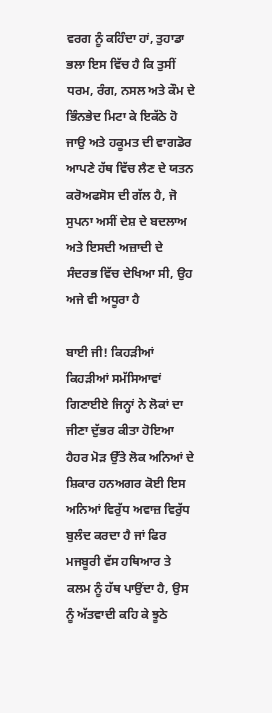ਵਰਗ ਨੂੰ ਕਹਿੰਦਾ ਹਾਂ, ਤੁਹਾਡਾ ਭਲਾ ਇਸ ਵਿੱਚ ਹੈ ਕਿ ਤੁਸੀਂ ਧਰਮ, ਰੰਗ, ਨਸਲ ਅਤੇ ਕੌਮ ਦੇ ਭਿੰਨਭੇਦ ਮਿਟਾ ਕੇ ਇਕੱਠੇ ਹੋ ਜਾਉ ਅਤੇ ਹਕੂਮਤ ਦੀ ਵਾਗਡੋਰ ਆਪਣੇ ਹੱਥ ਵਿੱਚ ਲੈਣ ਦੇ ਯਤਨ ਕਰੋਅਫਸੋਸ ਦੀ ਗੱਲ ਹੈ, ਜੋ ਸੁਪਨਾ ਅਸੀਂ ਦੇਸ਼ ਦੇ ਬਦਲਾਅ ਅਤੇ ਇਸਦੀ ਅਜ਼ਾਦੀ ਦੇ ਸੰਦਰਭ ਵਿੱਚ ਦੇਖਿਆ ਸੀ, ਉਹ ਅਜੇ ਵੀ ਅਧੂਰਾ ਹੈ

ਬਾਈ ਜੀ! ਕਿਹੜੀਆਂ ਕਿਹੜੀਆਂ ਸਮੱਸਿਆਵਾਂ ਗਿਣਾਈਏ ਜਿਨ੍ਹਾਂ ਨੇ ਲੋਕਾਂ ਦਾ ਜੀਣਾ ਦੁੱਭਰ ਕੀਤਾ ਹੋਇਆ ਹੈਹਰ ਮੋੜ ਉੱਤੇ ਲੋਕ ਅਨਿਆਂ ਦੇ ਸ਼ਿਕਾਰ ਹਨਅਗਰ ਕੋਈ ਇਸ ਅਨਿਆਂ ਵਿਰੁੱਧ ਅਵਾਜ਼ ਵਿਰੁੱਧ ਬੁਲੰਦ ਕਰਦਾ ਹੈ ਜਾਂ ਫਿਰ ਮਜਬੂਰੀ ਵੱਸ ਹਥਿਆਰ ਤੇ ਕਲਮ ਨੂੰ ਹੱਥ ਪਾਉਂਦਾ ਹੈ, ਉਸ ਨੂੰ ਅੱਤਵਾਦੀ ਕਹਿ ਕੇ ਝੂਠੇ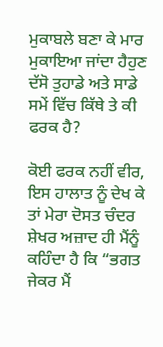ਮੁਕਾਬਲੇ ਬਣਾ ਕੇ ਮਾਰ ਮੁਕਾਇਆ ਜਾਂਦਾ ਹੈਹੁਣ ਦੱਸੋ ਤੁਹਾਡੇ ਅਤੇ ਸਾਡੇ ਸਮੇਂ ਵਿੱਚ ਕਿੱਥੇ ਤੇ ਕੀ ਫਰਕ ਹੈ?

ਕੋਈ ਫਰਕ ਨਹੀਂ ਵੀਰ, ਇਸ ਹਾਲਾਤ ਨੂੰ ਦੇਖ ਕੇ ਤਾਂ ਮੇਰਾ ਦੋਸਤ ਚੰਦਰ ਸ਼ੇਖਰ ਅਜ਼ਾਦ ਹੀ ਮੈਂਨੂੰ ਕਹਿੰਦਾ ਹੈ ਕਿ “ਭਗਤ ਜੇਕਰ ਮੈਂ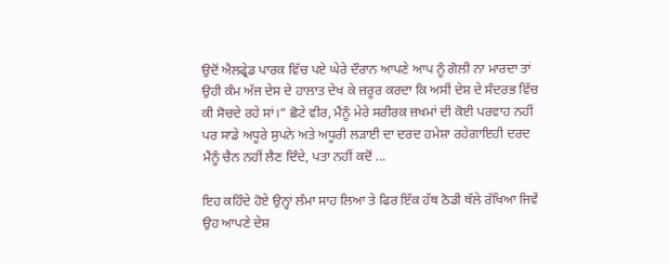ਉਦੋਂ ਐਲਫ੍ਰੇਡ ਪਾਰਕ ਵਿੱਚ ਪਏ ਘੇਰੇ ਦੌਰਾਨ ਆਪਣੇ ਆਪ ਨੂੰ ਗੋਲੀ ਨਾ ਮਾਰਦਾ ਤਾਂ ਉਹੀ ਕੰਮ ਅੱਜ ਦੇਸ ਦੇ ਹਾਲਾਤ ਦੇਖ ਕੇ ਜ਼ਰੂਰ ਕਰਦਾ ਕਿ ਅਸੀਂ ਦੇਸ਼ ਦੇ ਸੰਦਰਭ ਵਿੱਚ ਕੀ ਸੋਚਦੇ ਰਹੇ ਸਾਂ।” ਛੋਟੇ ਵੀਰ, ਮੈਂਨੂੰ ਮੇਰੇ ਸਰੀਰਕ ਜ਼ਖਮਾਂ ਦੀ ਕੋਈ ਪਰਵਾਹ ਨਹੀਂ ਪਰ ਸਾਡੇ ਅਧੂਰੇ ਸੁਪਨੇ ਅਤੇ ਅਧੂਰੀ ਲੜਾਈ ਦਾ ਦਰਦ ਹਮੇਸ਼ਾ ਰਹੇਗਾਇਹੀ ਦਰਦ ਮੈਂਨੂੰ ਚੈਨ ਨਹੀਂ ਲੈਣ ਦਿੰਦੇ, ਪਤਾ ਨਹੀਂ ਕਦੋਂ ...

ਇਹ ਕਹਿੰਦੇ ਹੋਏ ਉਨ੍ਹਾਂ ਲੰਮਾ ਸਾਹ ਲਿਆ ਤੇ ਫਿਰ ਇੱਕ ਹੱਥ ਠੋਡੀ ਥੱਲੇ ਰੱਖਿਆ ਜਿਵੇਂ ਉਹ ਆਪਣੇ ਦੇਸ਼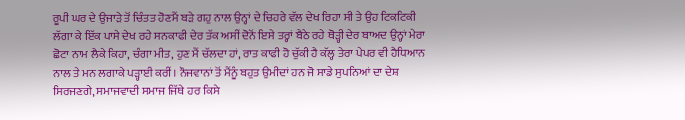ਰੂਪੀ ਘਰ ਦੇ ਉਜਾੜੇ ਤੋਂ ਚਿੰਤਤ ਹੋਣਮੈਂ ਬੜੇ ਗਹੁ ਨਾਲ ਉਨ੍ਹਾਂ ਦੇ ਚਿਹਰੇ ਵੱਲ ਦੇਖ ਰਿਹਾ ਸੀ ਤੇ ਉਹ ਟਿਕਟਿਕੀ ਲੱਗਾ ਕੇ ਇੱਕ ਪਾਸੇ ਦੇਖ ਰਹੇ ਸਨਕਾਫੀ ਦੇਰ ਤੱਕ ਅਸੀਂ ਦੋਨੋਂ ਇਸੇ ਤਰ੍ਹਾਂ ਬੈਠੇ ਰਹੇ ਥੋੜ੍ਹੀ ਦੇਰ ਬਾਅਦ ਉਨ੍ਹਾਂ ਮੇਰਾ ਛੋਟਾ ਨਾਮ ਲੈਕੇ ਕਿਹਾ, ਚੰਗਾ ਮੀਤ, ਹੁਣ ਮੈਂ ਚੱਲਦਾ ਹਾਂ, ਰਾਤ ਕਾਫੀ ਹੋ ਚੁੱਕੀ ਹੈ ਕੱਲ੍ਹ ਤੇਰਾ ਪੇਪਰ ਵੀ ਹੈਧਿਆਨ ਨਾਲ ਤੇ ਮਨ ਲਗਾਕੇ ਪੜ੍ਹਾਈ ਕਰੀਂ। ਨੌਜਵਾਨਾਂ ਤੋਂ ਮੈਂਨੂੰ ਬਹੁਤ ਉਮੀਦਾਂ ਹਨ ਜੋ ਸਾਡੇ ਸੁਪਨਿਆਂ ਦਾ ਦੇਸ਼ ਸਿਰਜਣਗੇ, ਸਮਾਜਵਾਦੀ ਸਮਾਜ ਜਿੱਥੇ ਹਰ ਕਿਸੇ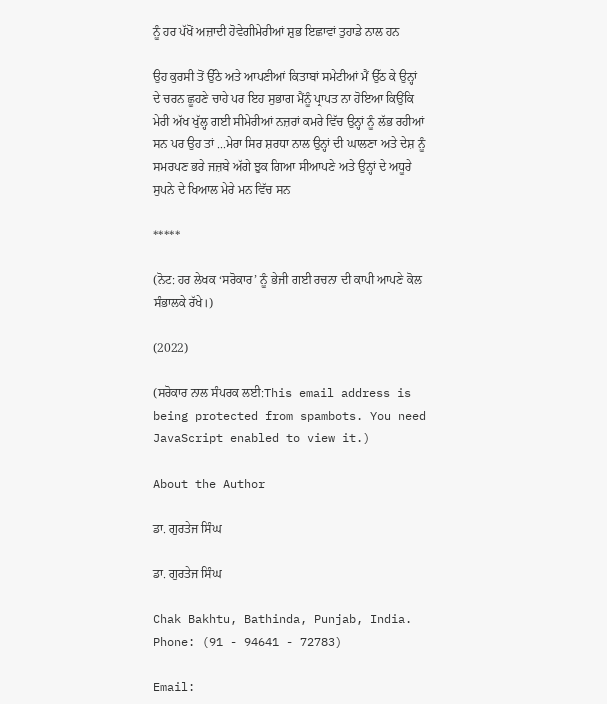ਨੂੰ ਹਰ ਪੱਖੋਂ ਅਜ਼ਾਦੀ ਹੋਵੇਗੀਮੇਰੀਆਂ ਸ਼ੁਭ ਇਛਾਵਾਂ ਤੁਹਾਡੇ ਨਾਲ ਹਨ

ਉਹ ਕੁਰਸੀ ਤੋਂ ਉੱਠੇ ਅਤੇ ਆਪਣੀਆਂ ਕਿਤਾਬਾਂ ਸਮੇਟੀਆਂ ਮੈਂ ਉੱਠ ਕੇ ਉਨ੍ਹਾਂ ਦੇ ਚਰਨ ਛੂਹਣੇ ਚਾਹੇ ਪਰ ਇਹ ਸੁਭਾਗ ਮੈਂਨੂੰ ਪ੍ਰਾਪਤ ਨਾ ਹੋਇਆ ਕਿਉਂਕਿ ਮੇਰੀ ਅੱਖ ਖੁੱਲ੍ਹ ਗਈ ਸੀਮੇਰੀਆਂ ਨਜ਼ਰਾਂ ਕਮਰੇ ਵਿੱਚ ਉਨ੍ਹਾਂ ਨੂੰ ਲੱਭ ਰਹੀਆਂ ਸਨ ਪਰ ਉਹ ਤਾਂ ...ਮੇਰਾ ਸਿਰ ਸ਼ਰਧਾ ਨਾਲ ਉਨ੍ਹਾਂ ਦੀ ਘਾਲਣਾ ਅਤੇ ਦੇਸ਼ ਨੂੰ ਸਮਰਪਣ ਭਰੇ ਜਜ਼ਬੇ ਅੱਗੇ ਝੁਕ ਗਿਆ ਸੀਆਪਣੇ ਅਤੇ ਉਨ੍ਹਾਂ ਦੇ ਅਧੂਰੇ ਸੁਪਨੇ ਦੇ ਖਿਆਲ ਮੇਰੇ ਮਨ ਵਿੱਚ ਸਨ

*****

(ਨੋਟ: ਹਰ ਲੇਖਕ ‘ਸਰੋਕਾਰ’ ਨੂੰ ਭੇਜੀ ਗਈ ਰਚਨਾ ਦੀ ਕਾਪੀ ਆਪਣੇ ਕੋਲ ਸੰਭਾਲਕੇ ਰੱਖੇ।)

(2022)

(ਸਰੋਕਾਰ ਨਾਲ ਸੰਪਰਕ ਲਈ:This email address is being protected from spambots. You need JavaScript enabled to view it.)

About the Author

ਡਾ. ਗੁਰਤੇਜ ਸਿੰਘ

ਡਾ. ਗੁਰਤੇਜ ਸਿੰਘ

Chak Bakhtu, Bathinda, Punjab, India.
Phone: (91 - 94641 - 72783)

Email: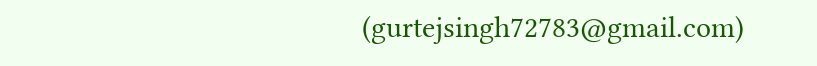(gurtejsingh72783@gmail.com)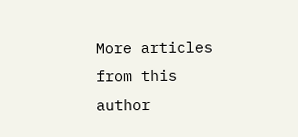More articles from this author